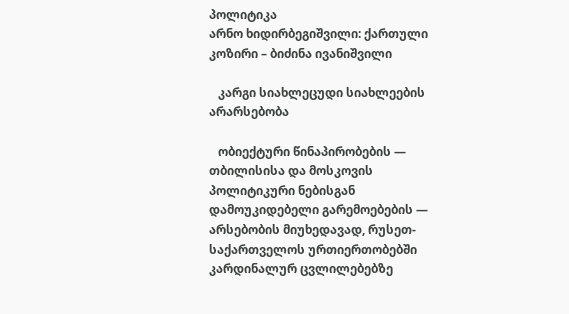პოლიტიკა
არნო ხიდირბეგიშვილი: ქართული კოზირი – ბიძინა ივანიშვილი

   კარგი სიახლეცუდი სიახლეების არარსებობა

   ობიექტური წინაპირობების — თბილისისა და მოსკოვის პოლიტიკური ნებისგან დამოუკიდებელი გარემოებების — არსებობის მიუხედავად, რუსეთ-საქართველოს ურთიერთობებში კარდინალურ ცვლილებებზე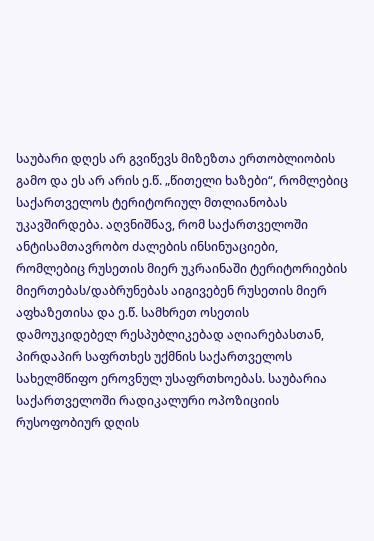საუბარი დღეს არ გვიწევს მიზეზთა ერთობლიობის გამო და ეს არ არის ე.წ. „წითელი ხაზები“, რომლებიც საქართველოს ტერიტორიულ მთლიანობას უკავშირდება. აღვნიშნავ, რომ საქართველოში ანტისამთავრობო ძალების ინსინუაციები, რომლებიც რუსეთის მიერ უკრაინაში ტერიტორიების მიერთებას/დაბრუნებას აიგივებენ რუსეთის მიერ აფხაზეთისა და ე.წ. სამხრეთ ოსეთის დამოუკიდებელ რესპუბლიკებად აღიარებასთან, პირდაპირ საფრთხეს უქმნის საქართველოს სახელმწიფო ეროვნულ უსაფრთხოებას. საუბარია საქართველოში რადიკალური ოპოზიციის რუსოფობიურ დღის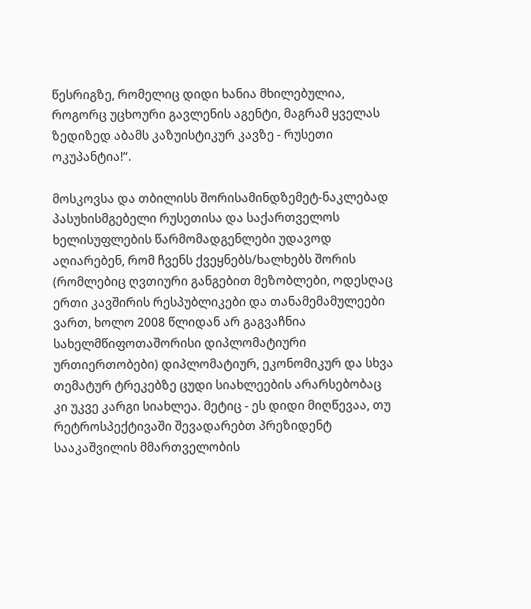წესრიგზე, რომელიც დიდი ხანია მხილებულია, როგორც უცხოური გავლენის აგენტი, მაგრამ ყველას ზედიზედ აბამს კაზუისტიკურ კავზე - რუსეთი ოკუპანტია!“.

მოსკოვსა და თბილისს შორისამინდზემეტ-ნაკლებად პასუხისმგებელი რუსეთისა და საქართველოს ხელისუფლების წარმომადგენლები უდავოდ აღიარებენ, რომ ჩვენს ქვეყნებს/ხალხებს შორის (რომლებიც ღვთიური განგებით მეზობლები, ოდესღაც ერთი კავშირის რესპუბლიკები და თანამემამულეები ვართ, ხოლო 2008 წლიდან არ გაგვაჩნია სახელმწიფოთაშორისი დიპლომატიური ურთიერთობები) დიპლომატიურ, ეკონომიკურ და სხვა თემატურ ტრეკებზე ცუდი სიახლეების არარსებობაც კი უკვე კარგი სიახლეა. მეტიც - ეს დიდი მიღწევაა, თუ რეტროსპექტივაში შევადარებთ პრეზიდენტ სააკაშვილის მმართველობის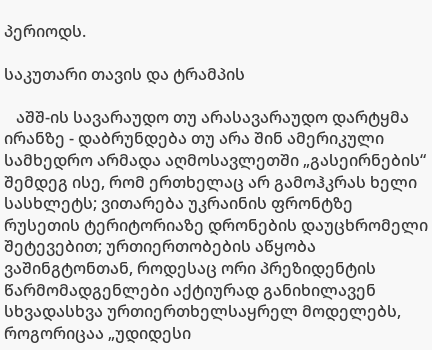პერიოდს.

საკუთარი თავის და ტრამპის

   აშშ-ის სავარაუდო თუ არასავარაუდო დარტყმა ირანზე - დაბრუნდება თუ არა შინ ამერიკული სამხედრო არმადა აღმოსავლეთში „გასეირნების“ შემდეგ ისე, რომ ერთხელაც არ გამოჰკრას ხელი სასხლეტს; ვითარება უკრაინის ფრონტზე რუსეთის ტერიტორიაზე დრონების დაუცხრომელი შეტევებით; ურთიერთობების აწყობა ვაშინგტონთან, როდესაც ორი პრეზიდენტის წარმომადგენლები აქტიურად განიხილავენ სხვადასხვა ურთიერთხელსაყრელ მოდელებს, როგორიცაა „უდიდესი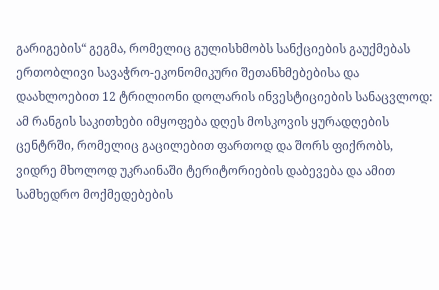გარიგების“ გეგმა, რომელიც გულისხმობს სანქციების გაუქმებას ერთობლივი სავაჭრო-ეკონომიკური შეთანხმებებისა და დაახლოებით 12 ტრილიონი დოლარის ინვესტიციების სანაცვლოდ: ამ რანგის საკითხები იმყოფება დღეს მოსკოვის ყურადღების ცენტრში, რომელიც გაცილებით ფართოდ და შორს ფიქრობს, ვიდრე მხოლოდ უკრაინაში ტერიტორიების დაბევება და ამით სამხედრო მოქმედებების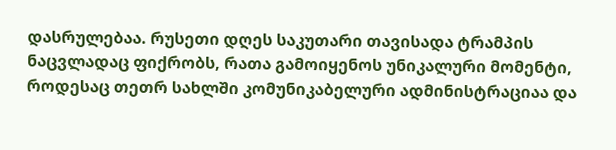დასრულებაა. რუსეთი დღეს საკუთარი თავისადა ტრამპის ნაცვლადაც ფიქრობს, რათა გამოიყენოს უნიკალური მომენტი, როდესაც თეთრ სახლში კომუნიკაბელური ადმინისტრაციაა და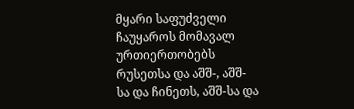მყარი საფუძველი ჩაუყაროს მომავალ ურთიერთობებს რუსეთსა და აშშ-, აშშ-სა და ჩინეთს, აშშ-სა და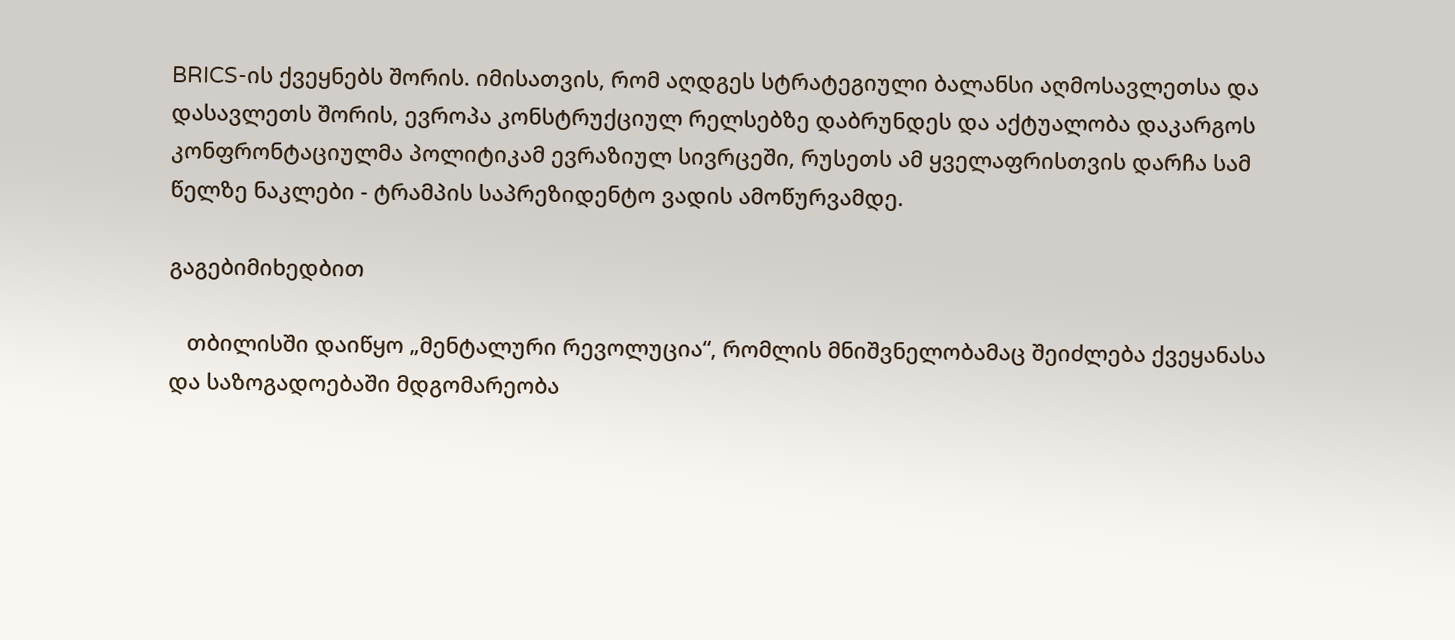BRICS-ის ქვეყნებს შორის. იმისათვის, რომ აღდგეს სტრატეგიული ბალანსი აღმოსავლეთსა და დასავლეთს შორის, ევროპა კონსტრუქციულ რელსებზე დაბრუნდეს და აქტუალობა დაკარგოს კონფრონტაციულმა პოლიტიკამ ევრაზიულ სივრცეში, რუსეთს ამ ყველაფრისთვის დარჩა სამ წელზე ნაკლები - ტრამპის საპრეზიდენტო ვადის ამოწურვამდე.

გაგებიმიხედბით

   თბილისში დაიწყო „მენტალური რევოლუცია“, რომლის მნიშვნელობამაც შეიძლება ქვეყანასა და საზოგადოებაში მდგომარეობა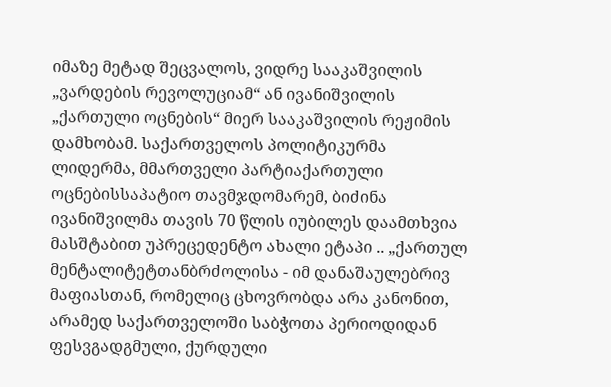იმაზე მეტად შეცვალოს, ვიდრე სააკაშვილის „ვარდების რევოლუციამ“ ან ივანიშვილის „ქართული ოცნების“ მიერ სააკაშვილის რეჟიმის დამხობამ. საქართველოს პოლიტიკურმა ლიდერმა, მმართველი პარტიაქართული ოცნებისსაპატიო თავმჯდომარემ, ბიძინა ივანიშვილმა თავის 70 წლის იუბილეს დაამთხვია მასშტაბით უპრეცედენტო ახალი ეტაპი .. „ქართულ მენტალიტეტთანბრძოლისა - იმ დანაშაულებრივ მაფიასთან, რომელიც ცხოვრობდა არა კანონით, არამედ საქართველოში საბჭოთა პერიოდიდან ფესვგადგმული, ქურდული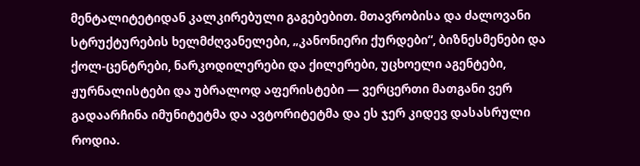მენტალიტეტიდან კალკირებული გაგებებით. მთავრობისა და ძალოვანი სტრუქტურების ხელმძღვანელები, „კანონიერი ქურდები“, ბიზნესმენები და ქოლ-ცენტრები, ნარკოდილერები და ქილერები, უცხოელი აგენტები, ჟურნალისტები და უბრალოდ აფერისტები — ვერცერთი მათგანი ვერ გადაარჩინა იმუნიტეტმა და ავტორიტეტმა და ეს ჯერ კიდევ დასასრული როდია.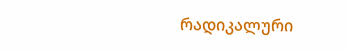რადიკალური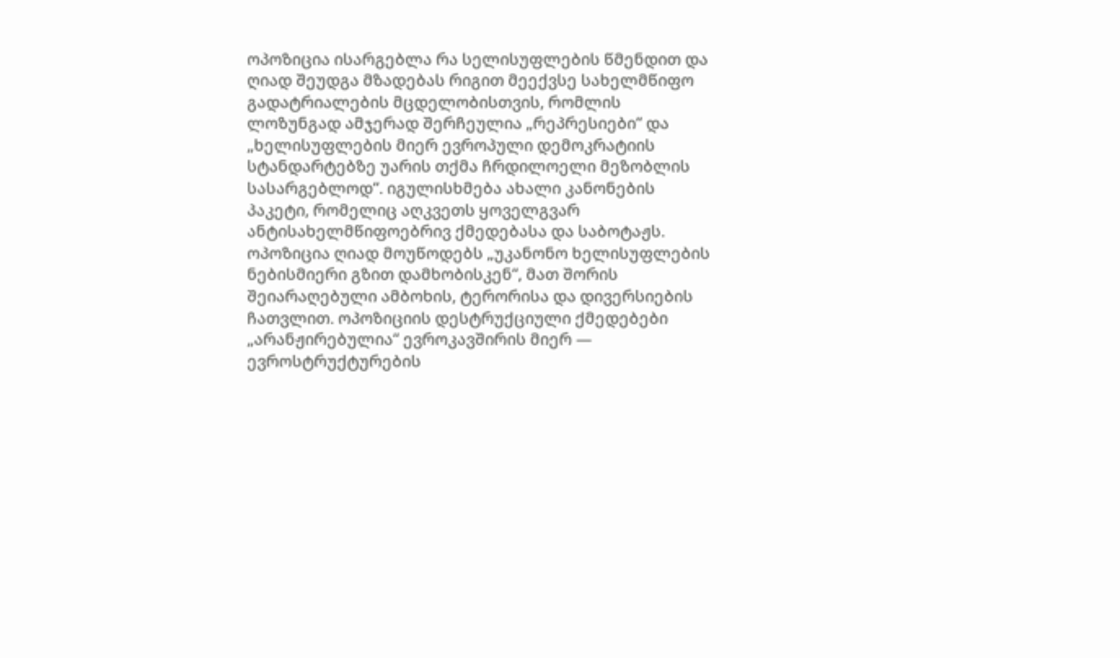ოპოზიცია ისარგებლა რა სელისუფლების წმენდით და ღიად შეუდგა მზადებას რიგით მეექვსე სახელმწიფო გადატრიალების მცდელობისთვის, რომლის ლოზუნგად ამჯერად შერჩეულია „რეპრესიები“ და „ხელისუფლების მიერ ევროპული დემოკრატიის სტანდარტებზე უარის თქმა ჩრდილოელი მეზობლის სასარგებლოდ“. იგულისხმება ახალი კანონების პაკეტი, რომელიც აღკვეთს ყოველგვარ ანტისახელმწიფოებრივ ქმედებასა და საბოტაჟს. ოპოზიცია ღიად მოუწოდებს „უკანონო ხელისუფლების ნებისმიერი გზით დამხობისკენ“, მათ შორის შეიარაღებული ამბოხის, ტერორისა და დივერსიების ჩათვლით. ოპოზიციის დესტრუქციული ქმედებები „არანჟირებულია“ ევროკავშირის მიერ — ევროსტრუქტურების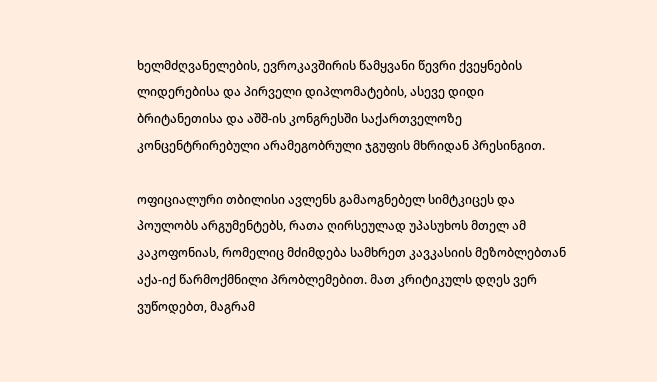ხელმძღვანელების, ევროკავშირის წამყვანი წევრი ქვეყნების ლიდერებისა და პირველი დიპლომატების, ასევე დიდი ბრიტანეთისა და აშშ-ის კონგრესში საქართველოზე კონცენტრირებული არამეგობრული ჯგუფის მხრიდან პრესინგით.

ოფიციალური თბილისი ავლენს გამაოგნებელ სიმტკიცეს და პოულობს არგუმენტებს, რათა ღირსეულად უპასუხოს მთელ ამ კაკოფონიას, რომელიც მძიმდება სამხრეთ კავკასიის მეზობლებთან აქა-იქ წარმოქმნილი პრობლემებით. მათ კრიტიკულს დღეს ვერ ვუწოდებთ, მაგრამ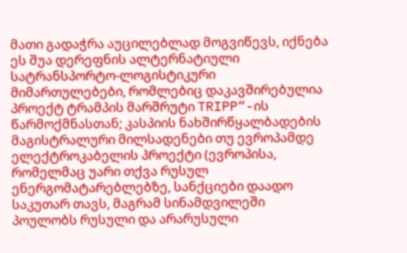მათი გადაჭრა აუცილებლად მოგვიწევს, იქნება ეს შუა დერეფნის ალტერნატიული სატრანსპორტო-ლოგისტიკური მიმართულებები, რომლებიც დაკავშირებულია პროექტ ტრამპის მარშრუტი TRIPP“-ის წარმოქმნასთან; კასპიის ნახშირწყალბადების მაგისტრალური მილსადენები თუ ევროპამდე ელექტროკაბელის პროექტი (ევროპისა, რომელმაც უარი თქვა რუსულ ენერგომატარებლებზე, სანქციები დაადო საკუთარ თავს, მაგრამ სინამდვილეში პოულობს რუსული და არარუსული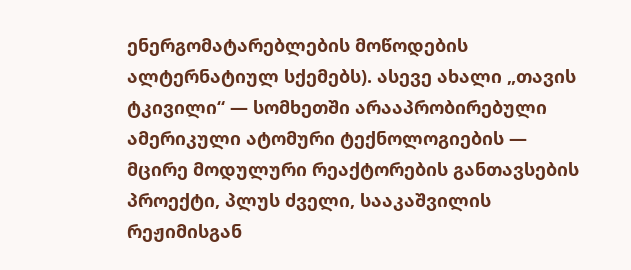ენერგომატარებლების მოწოდების ალტერნატიულ სქემებს). ასევე ახალი „თავის ტკივილი“ — სომხეთში არააპრობირებული ამერიკული ატომური ტექნოლოგიების — მცირე მოდულური რეაქტორების განთავსების პროექტი, პლუს ძველი, სააკაშვილის რეჟიმისგან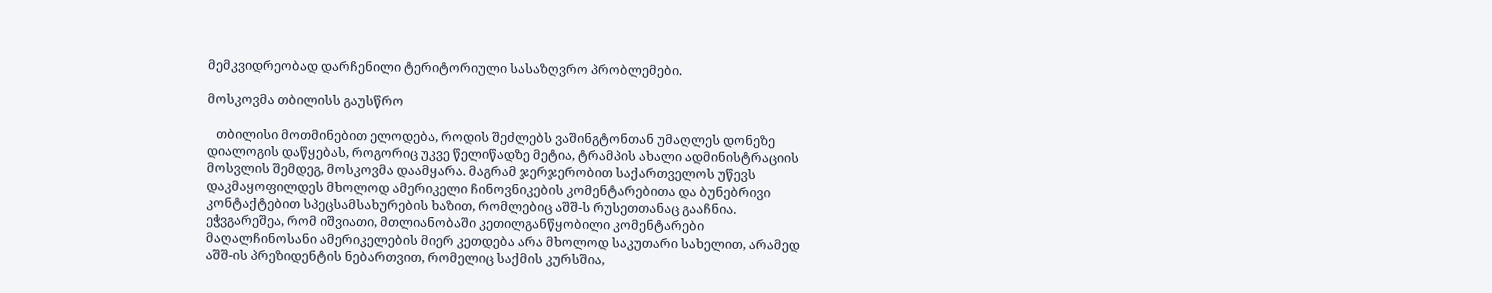მემკვიდრეობად დარჩენილი ტერიტორიული სასაზღვრო პრობლემები.

მოსკოვმა თბილისს გაუსწრო

   თბილისი მოთმინებით ელოდება, როდის შეძლებს ვაშინგტონთან უმაღლეს დონეზე დიალოგის დაწყებას, როგორიც უკვე წელიწადზე მეტია, ტრამპის ახალი ადმინისტრაციის მოსვლის შემდეგ, მოსკოვმა დაამყარა. მაგრამ ჯერჯერობით საქართველოს უწევს დაკმაყოფილდეს მხოლოდ ამერიკელი ჩინოვნიკების კომენტარებითა და ბუნებრივი კონტაქტებით სპეცსამსახურების ხაზით, რომლებიც აშშ-ს რუსეთთანაც გააჩნია. ეჭვგარეშეა, რომ იშვიათი, მთლიანობაში კეთილგანწყობილი კომენტარები მაღალჩინოსანი ამერიკელების მიერ კეთდება არა მხოლოდ საკუთარი სახელით, არამედ აშშ-ის პრეზიდენტის ნებართვით, რომელიც საქმის კურსშია,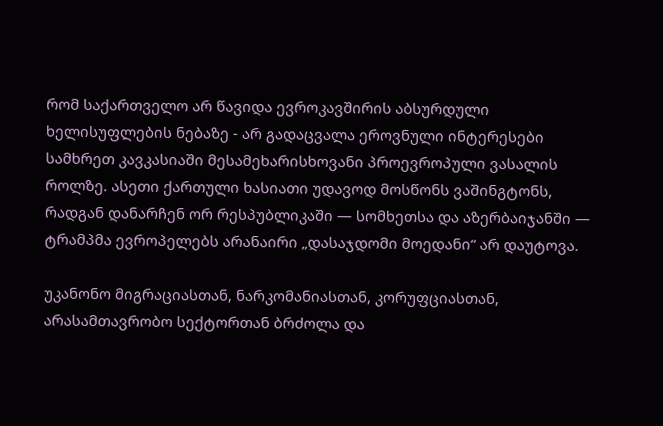რომ საქართველო არ წავიდა ევროკავშირის აბსურდული ხელისუფლების ნებაზე - არ გადაცვალა ეროვნული ინტერესები სამხრეთ კავკასიაში მესამეხარისხოვანი პროევროპული ვასალის როლზე. ასეთი ქართული ხასიათი უდავოდ მოსწონს ვაშინგტონს, რადგან დანარჩენ ორ რესპუბლიკაში — სომხეთსა და აზერბაიჯანში — ტრამპმა ევროპელებს არანაირი „დასაჯდომი მოედანი“ არ დაუტოვა.

უკანონო მიგრაციასთან, ნარკომანიასთან, კორუფციასთან, არასამთავრობო სექტორთან ბრძოლა და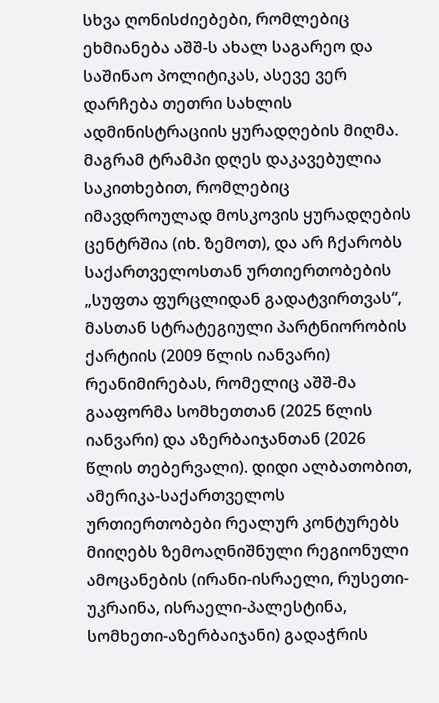სხვა ღონისძიებები, რომლებიც ეხმიანება აშშ-ს ახალ საგარეო და საშინაო პოლიტიკას, ასევე ვერ დარჩება თეთრი სახლის ადმინისტრაციის ყურადღების მიღმა. მაგრამ ტრამპი დღეს დაკავებულია საკითხებით, რომლებიც იმავდროულად მოსკოვის ყურადღების ცენტრშია (იხ. ზემოთ), და არ ჩქარობს საქართველოსთან ურთიერთობების „სუფთა ფურცლიდან გადატვირთვას“, მასთან სტრატეგიული პარტნიორობის ქარტიის (2009 წლის იანვარი) რეანიმირებას, რომელიც აშშ-მა გააფორმა სომხეთთან (2025 წლის იანვარი) და აზერბაიჯანთან (2026 წლის თებერვალი). დიდი ალბათობით, ამერიკა-საქართველოს ურთიერთობები რეალურ კონტურებს მიიღებს ზემოაღნიშნული რეგიონული ამოცანების (ირანი-ისრაელი, რუსეთი-უკრაინა, ისრაელი-პალესტინა, სომხეთი-აზერბაიჯანი) გადაჭრის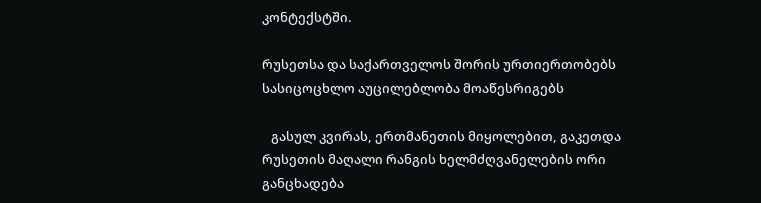კონტექსტში.

რუსეთსა და საქართველოს შორის ურთიერთობებს სასიცოცხლო აუცილებლობა მოაწესრიგებს

   გასულ კვირას, ერთმანეთის მიყოლებით, გაკეთდა რუსეთის მაღალი რანგის ხელმძღვანელების ორი განცხადება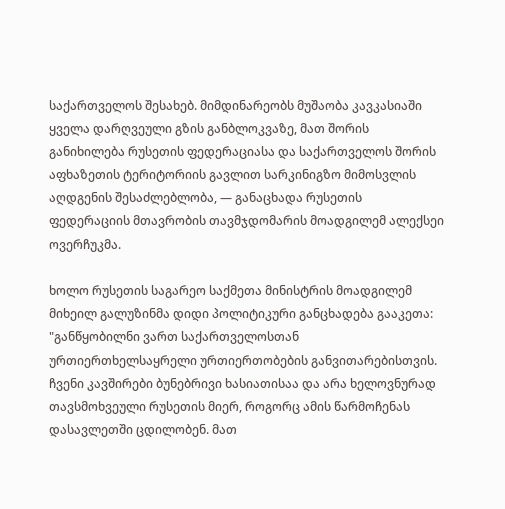საქართველოს შესახებ. მიმდინარეობს მუშაობა კავკასიაში ყველა დარღვეული გზის განბლოკვაზე, მათ შორის განიხილება რუსეთის ფედერაციასა და საქართველოს შორის აფხაზეთის ტერიტორიის გავლით სარკინიგზო მიმოსვლის აღდგენის შესაძლებლობა, — განაცხადა რუსეთის ფედერაციის მთავრობის თავმჯდომარის მოადგილემ ალექსეი ოვერჩუკმა.

ხოლო რუსეთის საგარეო საქმეთა მინისტრის მოადგილემ მიხეილ გალუზინმა დიდი პოლიტიკური განცხადება გააკეთა: "განწყობილნი ვართ საქართველოსთან ურთიერთხელსაყრელი ურთიერთობების განვითარებისთვის. ჩვენი კავშირები ბუნებრივი ხასიათისაა და არა ხელოვნურად თავსმოხვეული რუსეთის მიერ, როგორც ამის წარმოჩენას დასავლეთში ცდილობენ. მათ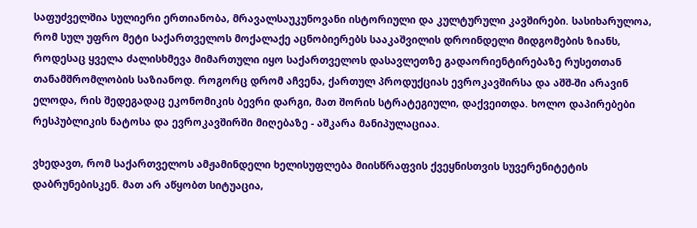საფუძველშია სულიერი ერთიანობა, მრავალსაუკუნოვანი ისტორიული და კულტურული კავშირები. სასიხარულოა, რომ სულ უფრო მეტი საქართველოს მოქალაქე აცნობიერებს სააკაშვილის დროინდელი მიდგომების ზიანს, როდესაც ყველა ძალისხმევა მიმართული იყო საქართველოს დასავლეთზე გადაორიენტირებაზე რუსეთთან თანამშრომლობის საზიანოდ. როგორც დრომ აჩვენა, ქართულ პროდუქციას ევროკავშირსა და აშშ-ში არავინ ელოდა, რის შედეგადაც ეკონომიკის ბევრი დარგი, მათ შორის სტრატეგიული, დაქვეითდა. ხოლო დაპირებები რესპუბლიკის ნატოსა და ევროკავშირში მიღებაზე - აშკარა მანიპულაციაა.

ვხედავთ, რომ საქართველოს ამჟამინდელი ხელისუფლება მიისწრაფვის ქვეყნისთვის სუვერენიტეტის დაბრუნებისკენ. მათ არ აწყობთ სიტუაცია,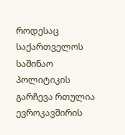როდესაც საქართველოს საშინაო პოლიტიკის გარჩევა რთულია ევროკავშირის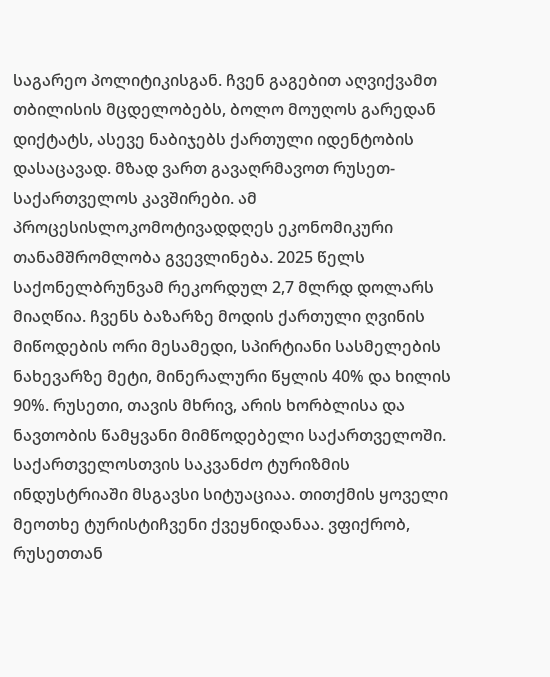საგარეო პოლიტიკისგან. ჩვენ გაგებით აღვიქვამთ თბილისის მცდელობებს, ბოლო მოუღოს გარედან დიქტატს, ასევე ნაბიჯებს ქართული იდენტობის დასაცავად. მზად ვართ გავაღრმავოთ რუსეთ-საქართველოს კავშირები. ამ პროცესისლოკომოტივადდღეს ეკონომიკური თანამშრომლობა გვევლინება. 2025 წელს საქონელბრუნვამ რეკორდულ 2,7 მლრდ დოლარს მიაღწია. ჩვენს ბაზარზე მოდის ქართული ღვინის მიწოდების ორი მესამედი, სპირტიანი სასმელების ნახევარზე მეტი, მინერალური წყლის 40% და ხილის 90%. რუსეთი, თავის მხრივ, არის ხორბლისა და ნავთობის წამყვანი მიმწოდებელი საქართველოში. საქართველოსთვის საკვანძო ტურიზმის ინდუსტრიაში მსგავსი სიტუაციაა. თითქმის ყოველი მეოთხე ტურისტიჩვენი ქვეყნიდანაა. ვფიქრობ, რუსეთთან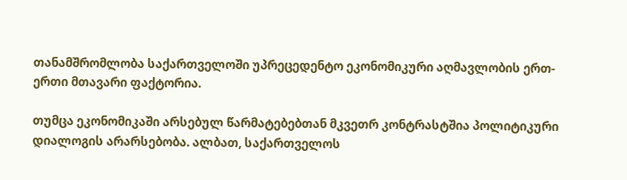თანამშრომლობა საქართველოში უპრეცედენტო ეკონომიკური აღმავლობის ერთ-ერთი მთავარი ფაქტორია.

თუმცა ეკონომიკაში არსებულ წარმატებებთან მკვეთრ კონტრასტშია პოლიტიკური დიალოგის არარსებობა. ალბათ, საქართველოს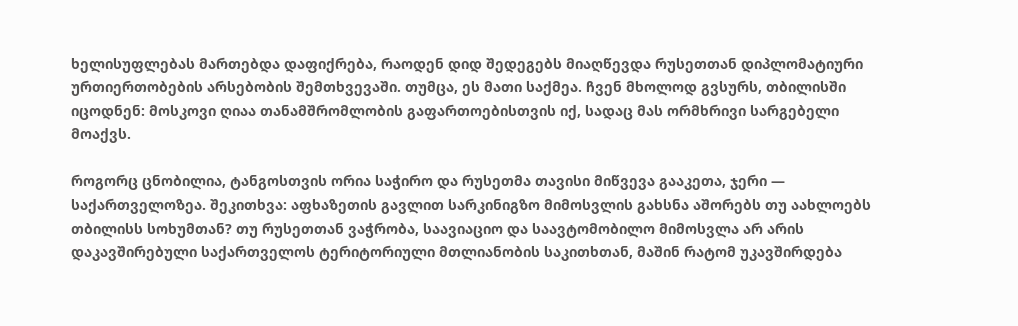ხელისუფლებას მართებდა დაფიქრება, რაოდენ დიდ შედეგებს მიაღწევდა რუსეთთან დიპლომატიური ურთიერთობების არსებობის შემთხვევაში. თუმცა, ეს მათი საქმეა. ჩვენ მხოლოდ გვსურს, თბილისში იცოდნენ: მოსკოვი ღიაა თანამშრომლობის გაფართოებისთვის იქ, სადაც მას ორმხრივი სარგებელი მოაქვს.

როგორც ცნობილია, ტანგოსთვის ორია საჭირო და რუსეთმა თავისი მიწვევა გააკეთა, ჯერი — საქართველოზეა. შეკითხვა: აფხაზეთის გავლით სარკინიგზო მიმოსვლის გახსნა აშორებს თუ აახლოებს თბილისს სოხუმთან? თუ რუსეთთან ვაჭრობა, საავიაციო და საავტომობილო მიმოსვლა არ არის დაკავშირებული საქართველოს ტერიტორიული მთლიანობის საკითხთან, მაშინ რატომ უკავშირდება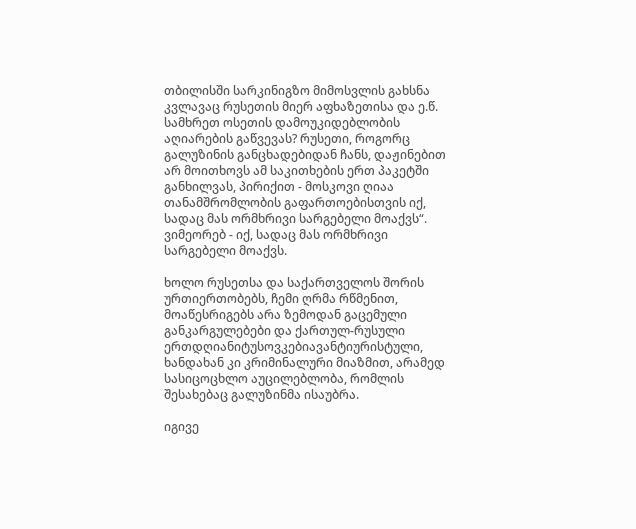თბილისში სარკინიგზო მიმოსვლის გახსნა კვლავაც რუსეთის მიერ აფხაზეთისა და ე.წ. სამხრეთ ოსეთის დამოუკიდებლობის აღიარების გაწვევას? რუსეთი, როგორც გალუზინის განცხადებიდან ჩანს, დაჟინებით არ მოითხოვს ამ საკითხების ერთ პაკეტში განხილვას, პირიქით - მოსკოვი ღიაა თანამშრომლობის გაფართოებისთვის იქ, სადაც მას ორმხრივი სარგებელი მოაქვს“. ვიმეორებ - იქ, სადაც მას ორმხრივი სარგებელი მოაქვს.

ხოლო რუსეთსა და საქართველოს შორის ურთიერთობებს, ჩემი ღრმა რწმენით, მოაწესრიგებს არა ზემოდან გაცემული განკარგულებები და ქართულ-რუსული ერთდღიანიტუსოვკებიავანტიურისტული, ხანდახან კი კრიმინალური მიაზმით, არამედ სასიცოცხლო აუცილებლობა, რომლის შესახებაც გალუზინმა ისაუბრა.

იგივე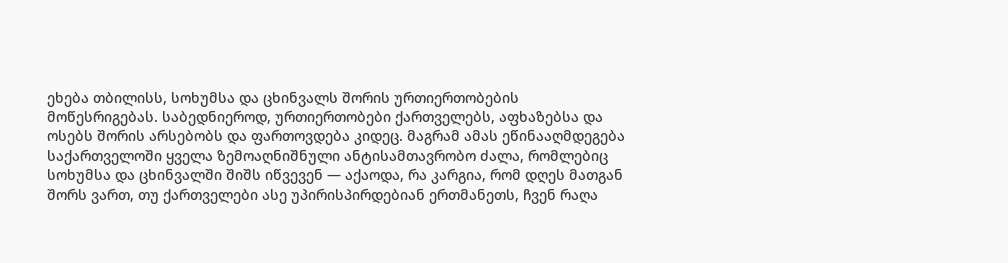ეხება თბილისს, სოხუმსა და ცხინვალს შორის ურთიერთობების მოწესრიგებას. საბედნიეროდ, ურთიერთობები ქართველებს, აფხაზებსა და ოსებს შორის არსებობს და ფართოვდება კიდეც. მაგრამ ამას ეწინააღმდეგება საქართველოში ყველა ზემოაღნიშნული ანტისამთავრობო ძალა, რომლებიც სოხუმსა და ცხინვალში შიშს იწვევენ — აქაოდა, რა კარგია, რომ დღეს მათგან შორს ვართ, თუ ქართველები ასე უპირისპირდებიან ერთმანეთს, ჩვენ რაღა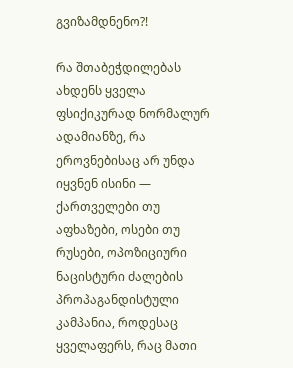გვიზამდნენო?!

რა შთაბეჭდილებას ახდენს ყველა ფსიქიკურად ნორმალურ ადამიანზე, რა ეროვნებისაც არ უნდა იყვნენ ისინი — ქართველები თუ აფხაზები, ოსები თუ რუსები, ოპოზიციური ნაცისტური ძალების პროპაგანდისტული კამპანია, როდესაც ყველაფერს, რაც მათი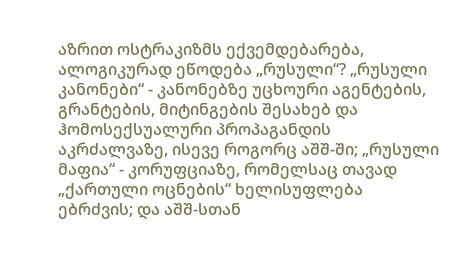აზრით ოსტრაკიზმს ექვემდებარება, ალოგიკურად ეწოდება „რუსული“? „რუსული კანონები“ - კანონებზე უცხოური აგენტების, გრანტების, მიტინგების შესახებ და ჰომოსექსუალური პროპაგანდის აკრძალვაზე, ისევე როგორც აშშ-ში; „რუსული მაფია“ - კორუფციაზე, რომელსაც თავად „ქართული ოცნების“ ხელისუფლება ებრძვის; და აშშ-სთან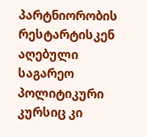პარტნიორობის რესტარტისკენ აღებული საგარეო პოლიტიკური კურსიც კი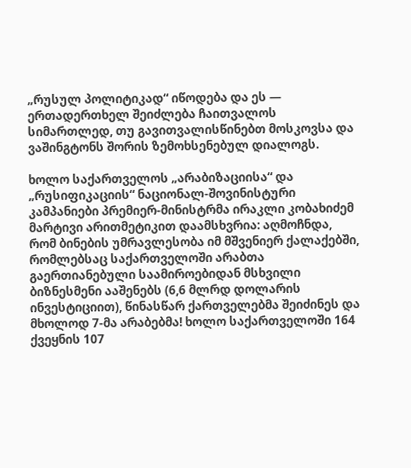„რუსულ პოლიტიკად“ იწოდება და ეს — ერთადერთხელ შეიძლება ჩაითვალოს სიმართლედ, თუ გავითვალისწინებთ მოსკოვსა და ვაშინგტონს შორის ზემოხსენებულ დიალოგს.

ხოლო საქართველოს „არაბიზაციისა“ და „რუსიფიკაციის“ ნაციონალ-შოვინისტური კამპანიები პრემიერ-მინისტრმა ირაკლი კობახიძემ მარტივი არითმეტიკით დაამსხვრია: აღმოჩნდა, რომ ბინების უმრავლესობა იმ მშვენიერ ქალაქებში, რომლებსაც საქართველოში არაბთა გაერთიანებული საამიროებიდან მსხვილი ბიზნესმენი ააშენებს (6,6 მლრდ დოლარის ინვესტიციით), წინასწარ ქართველებმა შეიძინეს და მხოლოდ 7-მა არაბებმა! ხოლო საქართველოში 164 ქვეყნის 107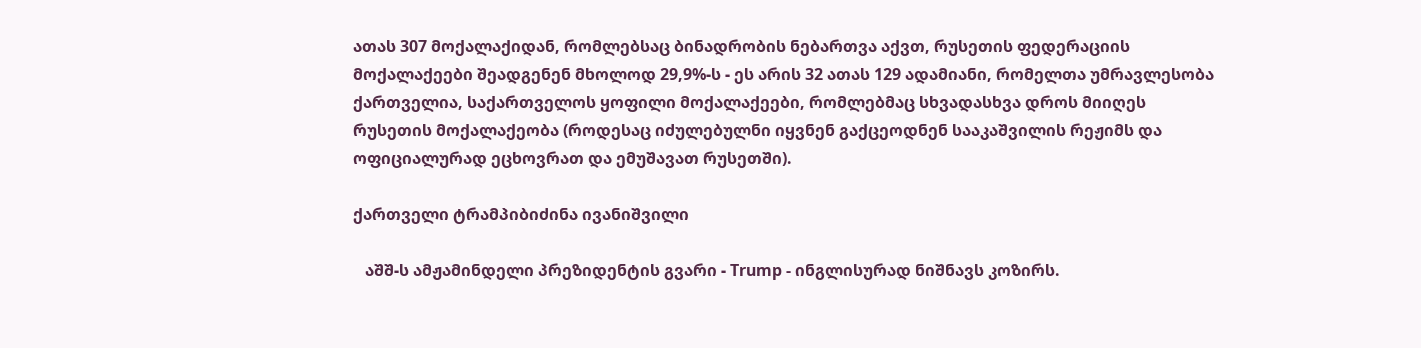ათას 307 მოქალაქიდან, რომლებსაც ბინადრობის ნებართვა აქვთ, რუსეთის ფედერაციის მოქალაქეები შეადგენენ მხოლოდ 29,9%-ს - ეს არის 32 ათას 129 ადამიანი, რომელთა უმრავლესობა ქართველია, საქართველოს ყოფილი მოქალაქეები, რომლებმაც სხვადასხვა დროს მიიღეს რუსეთის მოქალაქეობა (როდესაც იძულებულნი იყვნენ გაქცეოდნენ სააკაშვილის რეჟიმს და ოფიციალურად ეცხოვრათ და ემუშავათ რუსეთში).

ქართველი ტრამპიბიძინა ივანიშვილი

   აშშ-ს ამჟამინდელი პრეზიდენტის გვარი - Trump - ინგლისურად ნიშნავს კოზირს.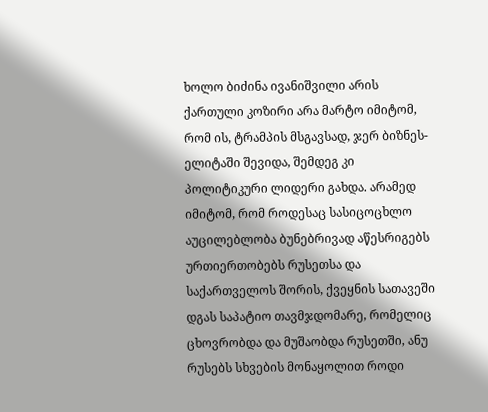ხოლო ბიძინა ივანიშვილი არის ქართული კოზირი არა მარტო იმიტომ, რომ ის, ტრამპის მსგავსად, ჯერ ბიზნეს-ელიტაში შევიდა, შემდეგ კი პოლიტიკური ლიდერი გახდა. არამედ იმიტომ, რომ როდესაც სასიცოცხლო აუცილებლობა ბუნებრივად აწესრიგებს ურთიერთობებს რუსეთსა და საქართველოს შორის, ქვეყნის სათავეში დგას საპატიო თავმჯდომარე, რომელიც ცხოვრობდა და მუშაობდა რუსეთში, ანუ რუსებს სხვების მონაყოლით როდი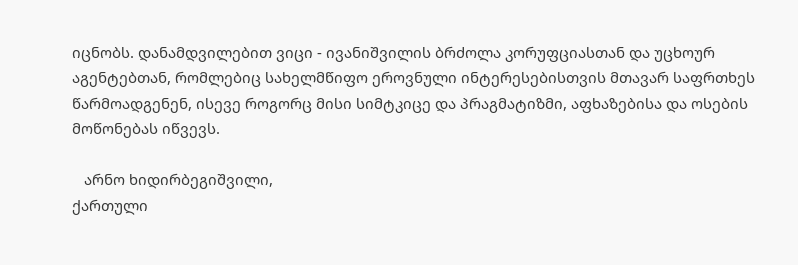იცნობს. დანამდვილებით ვიცი - ივანიშვილის ბრძოლა კორუფციასთან და უცხოურ აგენტებთან, რომლებიც სახელმწიფო ეროვნული ინტერესებისთვის მთავარ საფრთხეს წარმოადგენენ, ისევე როგორც მისი სიმტკიცე და პრაგმატიზმი, აფხაზებისა და ოსების მოწონებას იწვევს.

   არნო ხიდირბეგიშვილი,
ქართული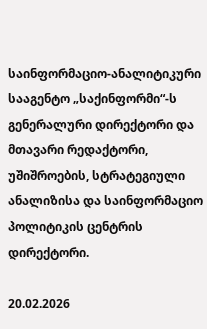საინფორმაციო-ანალიტიკური სააგენტო „საქინფორმი“-ს გენერალური დირექტორი და მთავარი რედაქტორი, უშიშროების, სტრატეგიული ანალიზისა და საინფორმაციო პოლიტიკის ცენტრის დირექტორი.

20.02.2026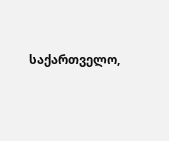საქართველო,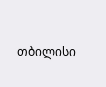თბილისი